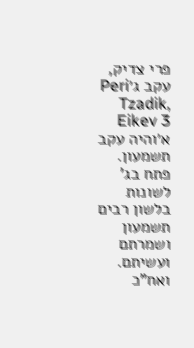פרי צדיק, עקב ג׳Peri Tzadik, Eikev 3
א׳והיה עקב תשמעון. פתח בג' לשונות בלשון רבים תשמעון ושמרתם ועשיתם. ואח"כ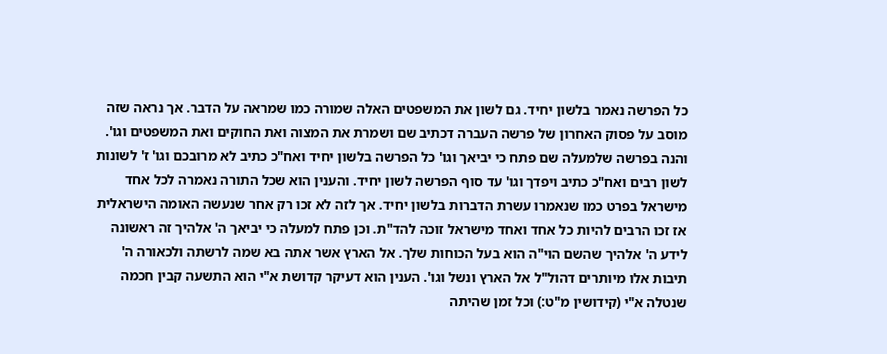כל הפרשה נאמר בלשון יחיד. גם לשון את המשפטים האלה שמורה כמו שמראה על הדבר. אך נראה שזה מוסב על פסוק האחרון של פרשה העברה דכתיב שם ושמרת את המצוה ואת החוקים ואת המשפטים וגו'. והנה בפרשה שלמעלה שם פתח כי יביאך וגו' כל הפרשה בלשון יחיד ואח"כ כתיב לא מרובכם וגו' ז' לשונות לשון רבים ואח"כ כתיב ויפדך וגו' עד סוף הפרשה לשון יחיד. והענין הוא שכל התורה נאמרה לכל אחד מישראל בפרט כמו שנאמרו עשרת הדברות בלשון יחיד. אך לזה לא זכו רק אחר שנעשה האומה הישראלית אז זכו הרבים להיות כל אחד ואחד מישראל זוכה להד"ת. וכן פתח למעלה כי יביאך ה' אלהיך זה ראשונה לידע ה' אלהיך שהשם הוי"ה הוא בעל הכוחות שלך. אל הארץ אשר אתה בא שמה לרשתה ולכאורה ה' תיבות אלו מיותרים דהול"ל אל הארץ ונשל וגו'. הענין הוא דעיקר קדושת א"י הוא התשעה קבין חכמה שנטלה א"י (קידושין מ"ט:) וכל זמן שהיתה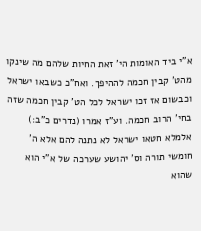א"י ביד האומות הי' זאת החיות שלהם מה שינקו מהט' קבין חכמה לההיפך. ואח"כ כשבאו ישראל וכבשום אז זכו ישראל לכל הט' קבין חכמה שזה בחי' הרוב חכמה. וע"ז אמרו (נדרים כ"ב:) אלמלא חטאו ישראל לא נתנה להם אלא ה' חומשי תורה וס' יהושע שערכה של א"י הוא שהוא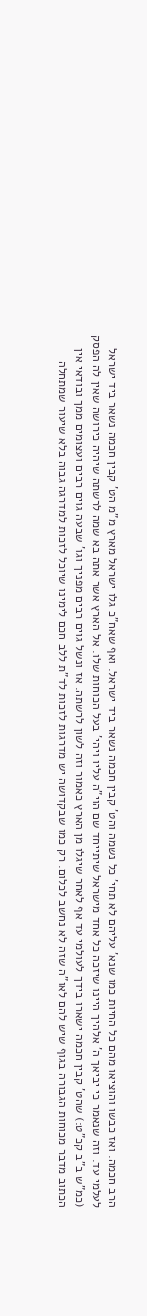הרב חכמה. ואז כבשו והוציאו מהם כל החיות כמו שנא' עליהם לא תחי' כל נשמה והט' קבין חכמה נשאר ביד ישראל. ואף שאח"כ גלו ישראל מארץ מ"מ הט' קבין חכמה נשאר ביד ישראל לעלמי עד. וזה שנאמר כי יביאך ה' אלהיך היינו שיזכה כל אחד מישראל שיתייחד שם הוי"ה עליו ויהי' בעל הכוחות שלו. אל הארץ אשר אתה בא שמה לרשתה שיהיה כירושה שאין לה הפסק (כמ"ש ב"ב קכ"ט:) שהט' קבין חכמה ישארו בידך לעולמי עד אף לאחר שיגלו מן הארץ כאמור וזה לשון לרשתה. אז ונשל גוים רבים מפניך וגו' שבעה גוים רבים ועצומים ממך ובודאי אין הכתוב מדבר מכוחות הגבורה בגוף שיש להם לאו"ה שזה לא נחשב לכלום. רק כמו שבקדושה יש מדרגות לזכות לד"ת ללב חכם לימינו שיוכל לזכות למדרגה גבוה בלא שיעור שמתחלה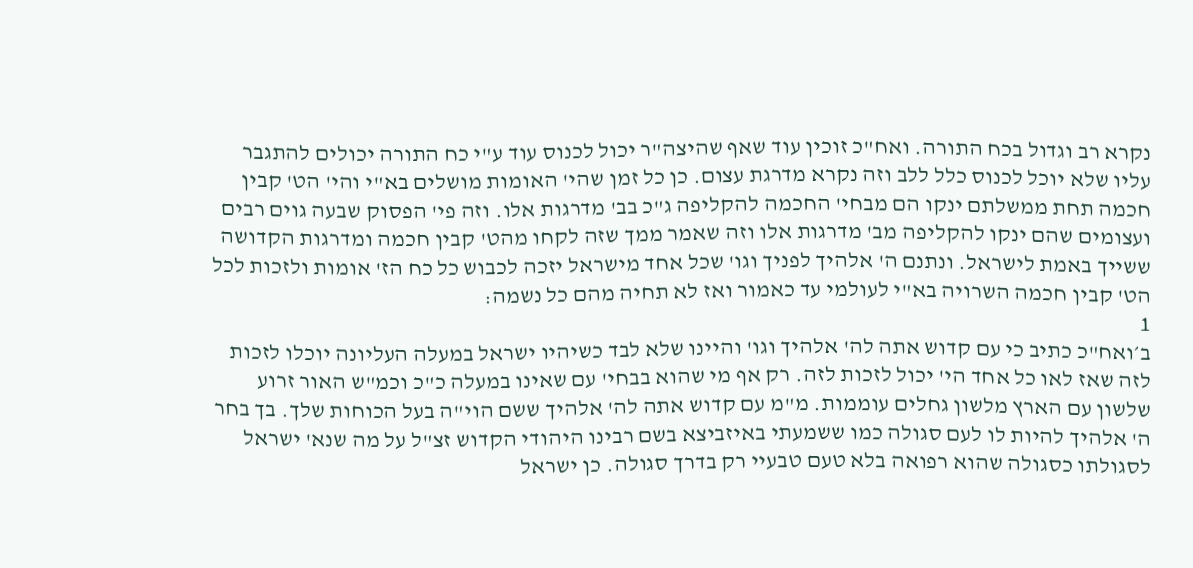נקרא רב וגדול בכח התורה. ואח"כ זוכין עוד שאף שהיצה"ר יכול לכנוס עוד ע"י כח התורה יכולים להתגבר עליו שלא יוכל לכנוס כלל ללב וזה נקרא מדרגת עצום. כן כל זמן שהי' האומות מושלים בא"י והי' הט' קבין חכמה תחת ממשלתם ינקו הם מבחי' החכמה להקליפה ג"כ בב' מדרגות אלו. וזה פי' הפסוק שבעה גוים רבים ועצומים שהם ינקו להקליפה מב' מדרגות אלו וזה שאמר ממך שזה לקחו מהט' קבין חכמה ומדרגות הקדושה ששייך באמת לישראל. ונתנם ה' אלהיך לפניך וגו' שכל אחד מישראל יזכה לכבוש כל כח הז' אומות ולזכות לכל הט' קבין חכמה השרויה בא"י לעולמי עד כאמור ואז לא תחיה מהם כל נשמה:
1
ב׳ואח"כ כתיב כי עם קדוש אתה לה' אלהיך וגו' והיינו שלא לבד כשיהיו ישראל במעלה העליונה יוכלו לזכות לזה שאז לאו כל אחד הי' יכול לזכות לזה. רק אף מי שהוא בבחי' עם שאינו במעלה כ"כ וכמ"ש האור זרוע שלשון עם הארץ מלשון גחלים עוממות. מ"מ עם קדוש אתה לה' אלהיך ששם הוי"ה בעל הכוחות שלך. בך בחר ה' אלהיך להיות לו לעם סגולה כמו ששמעתי באיזביצא בשם רבינו היהודי הקדוש זצ"ל על מה שנא' ישראל לסגולתו כסגולה שהוא רפואה בלא טעם טבעיי רק בדרך סגולה. כן ישראל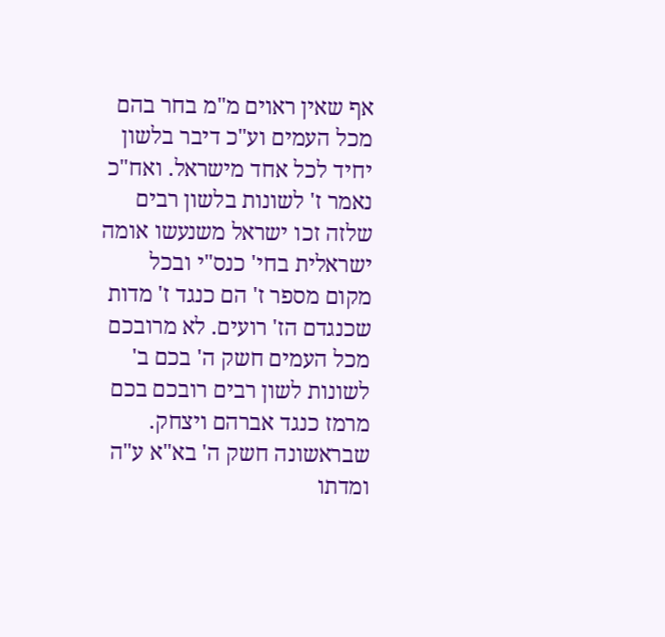אף שאין ראוים מ"מ בחר בהם מכל העמים וע"כ דיבר בלשון יחיד לכל אחד מישראל. ואח"כ נאמר ז' לשונות בלשון רבים שלזה זכו ישראל משנעשו אומה ישראלית בחי' כנס"י ובכל מקום מספר ז' הם כנגד ז' מדות שכנגדם הז' רועים. לא מרובכם מכל העמים חשק ה' בכם ב' לשונות לשון רבים רובכם בכם מרמז כנגד אברהם ויצחק. שבראשונה חשק ה' בא"א ע"ה ומדתו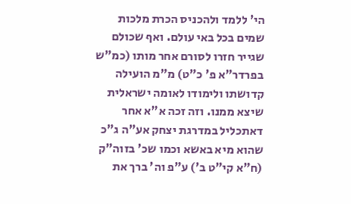הי' ללמד ולהכניס הכרת מלכות שמים בכל באי עולם. ואף שכולם שגייר חזרו לסורם אחר מותו (כמ"ש בפרדר"א פ' כ"ט) מ"מ הועילה קדושתו ולימודו לאומה ישראלית שיצא ממנו. וזה זכה א"א אחר דאתכליל במדרגת יצחק אע"ה ג"כ שהוא מיא באשא וכמו שכ' בזוה"ק (ח"א קי"ט ב') ע"פ וה' ברך את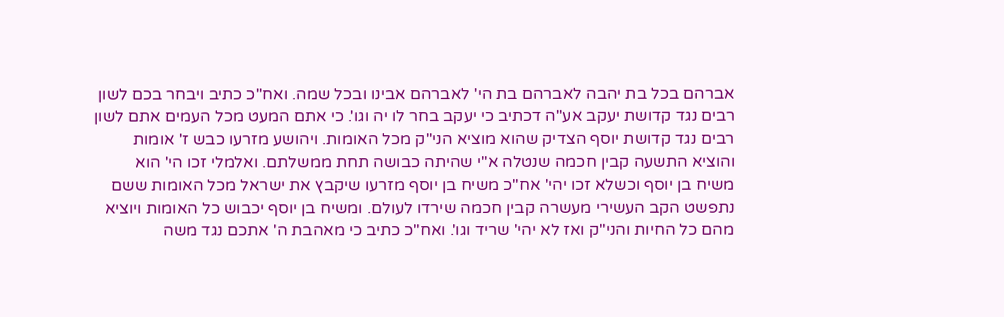אברהם בכל בת יהבה לאברהם בת הי' לאברהם אבינו ובכל שמה. ואח"כ כתיב ויבחר בכם לשון רבים נגד קדושת יעקב אע"ה דכתיב כי יעקב בחר לו יה וגו'. כי אתם המעט מכל העמים אתם לשון רבים נגד קדושת יוסף הצדיק שהוא מוציא הני"ק מכל האומות. ויהושע מזרעו כבש ז' אומות והוציא התשעה קבין חכמה שנטלה א"י שהיתה כבושה תחת ממשלתם. ואלמלי זכו הי' הוא משיח בן יוסף וכשלא זכו יהי' אח"כ משיח בן יוסף מזרעו שיקבץ את ישראל מכל האומות ששם נתפשט הקב העשירי מעשרה קבין חכמה שירדו לעולם. ומשיח בן יוסף יכבוש כל האומות ויוציא מהם כל החיות והני"ק ואז לא יהי' שריד וגו'. ואח"כ כתיב כי מאהבת ה' אתכם נגד משה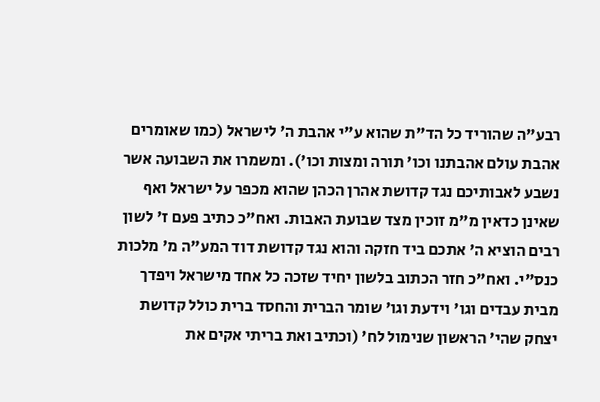רבע"ה שהוריד כל הד"ת שהוא ע"י אהבת ה' לישראל (כמו שאומרים אהבת עולם אהבתנו וכו' תורה ומצות וכו'). ומשמרו את השבועה אשר נשבע לאבותיכם נגד קדושת אהרן הכהן שהוא מכפר על ישראל ואף שאינן כדאין מ"מ זוכין מצד שבועת האבות. ואח"כ כתיב פעם ז' לשון רבים הוציא ה' אתכם ביד חזקה והוא נגד קדושת דוד המע"ה מ' מלכות כנס"י. ואח"כ חזר הכתוב בלשון יחיד שזכה כל אחד מישראל ויפדך מבית עבדים וגו' וידעת וגו' שומר הברית והחסד ברית כולל קדושת יצחק שהי' הראשון שנימול לח' (וכתיב ואת בריתי אקים את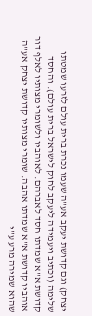יצחק) וגם קדושת יעקב אע"ה שעמו נכרת ברית עולם לזרעו שמטתו שלימה (וכתיב ויעמידה ליעקב לחוק לישראל ברית עולם). והחסד קדושת א"א שמדתו חסד לאברהם. לאוהביו ולשומרי מצותיו לאלף דור אוהביו קדושת א"א שמדתו אהבה. שומרי מצותיו קדושת יצחק אע"ה שהוא שמירה מרע ע"י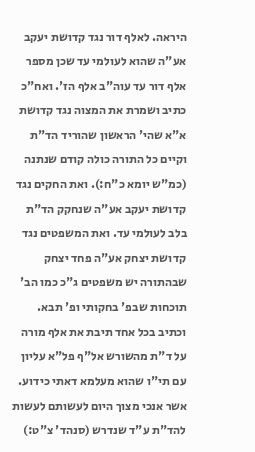היראה. לאלף דור נגד קדושת יעקב אע"ה שהוא לעולמי עד שכן מספר אלף דור עד עוה"ב אלף הז'. ואח"כ כתיב ושמרת את המצוה נגד קדושת א"א שהי' הראשון שהוריד הד"ת וקיים כל התורה כולה קודם שנתנה (כמ"ש יומא כ"ח:). ואת החקים נגד קדושת יעקב אע"ה שנחקק הד"ת בלב לעולמי עד. ואת המשפטים נגד קדושת יצחק אע"ה פחד יצחק שבהתורה יש משפטים ג"כ כמו הב' תוכחות שבפ' בחקותי ופ' תבא. וכתיב בכל אחד תיבת את אלף מורה על ד"ת מהשורש אל"ף פל"א עליון עם תי"ו שהוא מעלמא דאתי כידוע. אשר אנכי מצוך היום לעשותם לעשות להד"ת ע"ד שנדרש (סנהד' צ"ט:)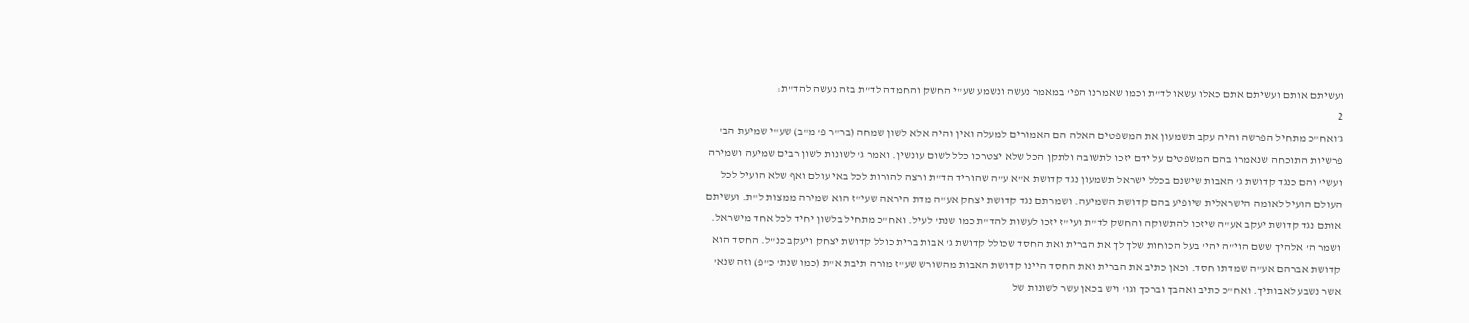ועשיתם אותם ועשיתם אתם כאלו עשאו לד"ת וכמו שאמרנו הפי' במאמר נעשה ונשמע שע"י החשק והחמדה לד"ת בזה נעשה להד"ת:
2
ג׳ואח"כ מתחיל הפרשה והיה עקב תשמעון את המשפטים האלה הם האמורים למעלה ואין והיה אלא לשון שמחה (בר"ר פ' מ"ב) שע"י שמיעת הב' פרשיות התוכחה שנאמרו בהם המשפטים על ידם יזכו לתשובה ולתקן הכל שלא יצטרכו כלל לשום עונשין. ואמר ג' לשונות לשון רבים שמיעה ושמירה ועשי' והם כנגד קדושת ג' האבות שישנם בכלל ישראל תשמעון נגד קדושת א"א ע"ה שהוריד הד"ת ורצה להורות לכל באי עולם ואף שלא הועיל לכל העולם הועיל לאומה הישראלית שיופיע בהם קדושת השמיעה. ושמרתם נגד קדושת יצחק אע"ה מדת היראה שעי"ז הוא שמירה ממצות ל"ת. ועשיתם אותם נגד קדושת יעקב אע"ה שיזכו להתשוקה והחשק לד"ת ועי"ז יזכו לעשות להד"ת כמו שנת' לעיל. ואח"כ מתחיל בלשון יחיד לכל אחד מישראל. ושמר ה' אלהיך ששם הוי"ה יהי' בעל הכוחות שלך לך את הברית ואת החסד שכולל קדושת ג' אבות ברית כולל קדושת יצחק ויעקב כנ"ל. החסד הוא קדושת אברהם אע"ה שמדתו חסד. וכאן כתיב את הברית ואת החסד היינו קדושת האבות מהשורש שע"ז מורה תיבת א"ת (כמו שנת' כ"פ) וזה שנא' אשר נשבע לאבותיך. ואח"כ כתיב ואהבך וברכך וגו' ויש בכאן עשר לשונות של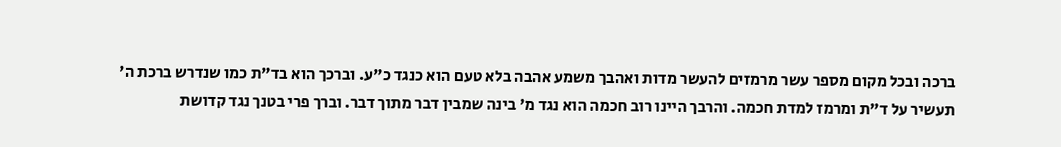ברכה ובכל מקום מספר עשר מרמזים להעשר מדות ואהבך משמע אהבה בלא טעם הוא כנגד כ"ע. וברכך הוא בד"ת כמו שנדרש ברכת ה' תעשיר על ד"ת ומרמז למדת חכמה. והרבך היינו רוב חכמה הוא נגד מ' בינה שמבין דבר מתוך דבר. וברך פרי בטנך נגד קדושת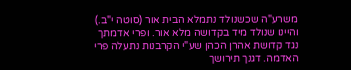משרע"ה שכשנולד נתמלא הבית אור (סוטה י"ב.) והיינו שנולד מיד בקדושה מלא אור. ופרי אדמתך נגד קדושת אהרן הכהן שע"י הקרבנות נתעלה פרי האדמה. דגנך תירושך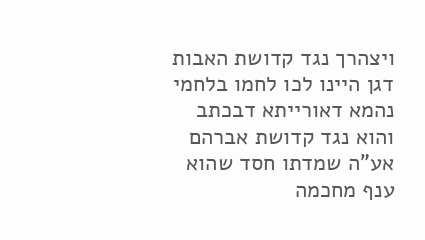ויצהרך נגד קדושת האבות דגן היינו לכו לחמו בלחמי נהמא דאורייתא דבכתב והוא נגד קדושת אברהם אע"ה שמדתו חסד שהוא ענף מחכמה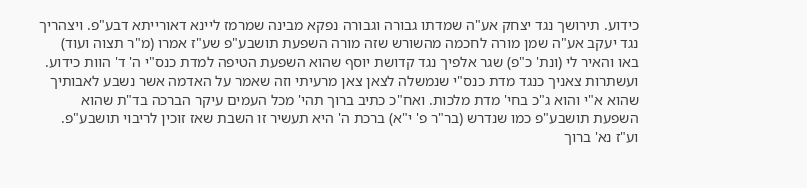כידוע. תירושך נגד יצחק אע"ה שמדתו גבורה וגבורה נפקא מבינה שמרמז ליינא דאורייתא דבע"פ. ויצהריך נגד יעקב אע"ה שמן מורה לחכמה מהשורש שזה מורה השפעת תושבע"פ שע"ז אמרו (מ"ר תצוה ועוד) באו והאיר לי (ונת' כ"פ) שגר אלפיך נגד קדושת יוסף שהוא השפעת הטיפה למדת כנס"י ה' ד' הוות כידוע. ועשתרות צאניך כנגד מדת כנס"י שנמשלה לצאן צאן מרעיתי וזה שאמר על האדמה אשר נשבע לאבותיך שהוא א"י והוא ג"כ בחי' מדת מלכות. ואח"כ כתיב ברוך תהי' מכל העמים עיקר הברכה בד"ת שהוא השפעת תושבע"פ כמו שנדרש (בר"ר פ' י"א) ברכת ה' היא תעשיר זו השבת שאז זוכין לריבוי תושבע"פ. וע"ז נא' ברוך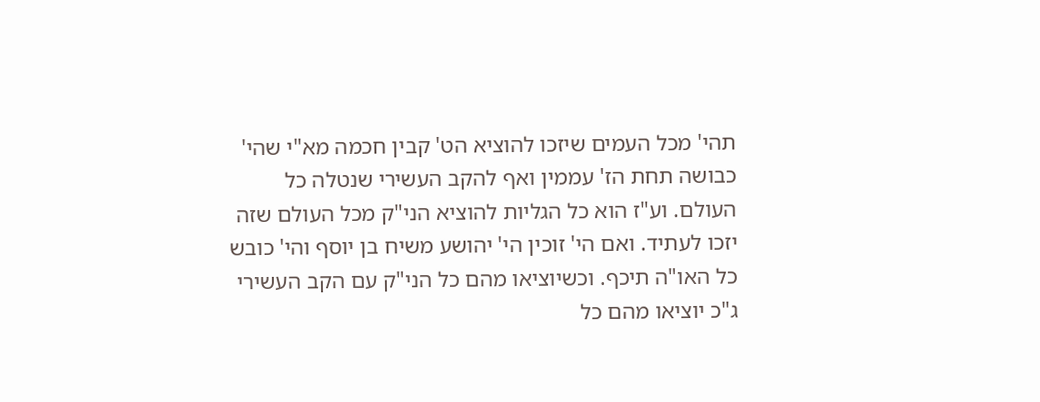תהי' מכל העמים שיזכו להוציא הט' קבין חכמה מא"י שהי' כבושה תחת הז' עממין ואף להקב העשירי שנטלה כל העולם. וע"ז הוא כל הגליות להוציא הני"ק מכל העולם שזה יזכו לעתיד. ואם הי' זוכין הי' יהושע משיח בן יוסף והי' כובש כל האו"ה תיכף. וכשיוציאו מהם כל הני"ק עם הקב העשירי ג"כ יוציאו מהם כל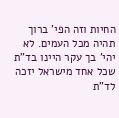החיות וזה הפי' ברוך תהיה מכל העמים. לא יהי' בך עקר היינו בד"ת שכל אחד מישראל יזכה לד"ת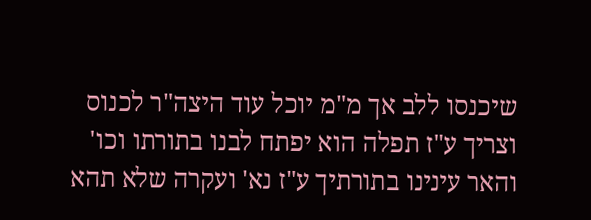שיכנסו ללב אך מ"מ יוכל עוד היצה"ר לכנוס וצריך ע"ז תפלה הוא יפתח לבנו בתורתו וכו' והאר עינינו בתורתיך ע"ז נא' ועקרה שלא תהא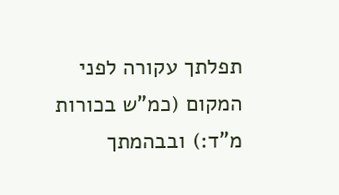תפלתך עקורה לפני המקום (כמ"ש בכורות מ"ד:) ובבהמתך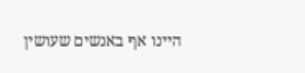היינו אף באנשים שעושין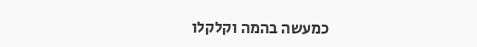כמעשה בהמה וקלקלו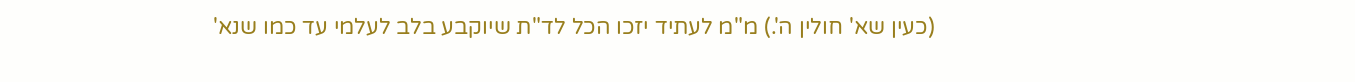(כעין שא' חולין ה'.) מ"מ לעתיד יזכו הכל לד"ת שיוקבע בלב לעלמי עד כמו שנא'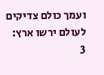ועמך כולם צדיקים לעולם ירשו ארץ:
3